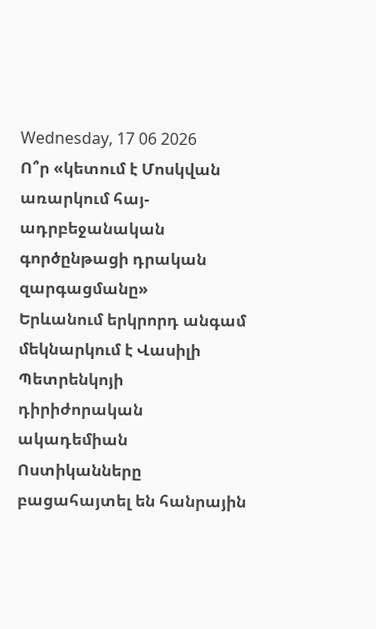Wednesday, 17 06 2026
Ո՞ր «կետում է Մոսկվան առարկում հայ-ադրբեջանական գործընթացի դրական զարգացմանը»
Երևանում երկրորդ անգամ մեկնարկում է Վասիլի Պետրենկոյի դիրիժորական ակադեմիան
Ոստիկանները բացահայտել են հանրային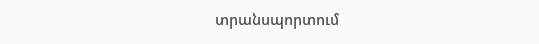տրանսպորտում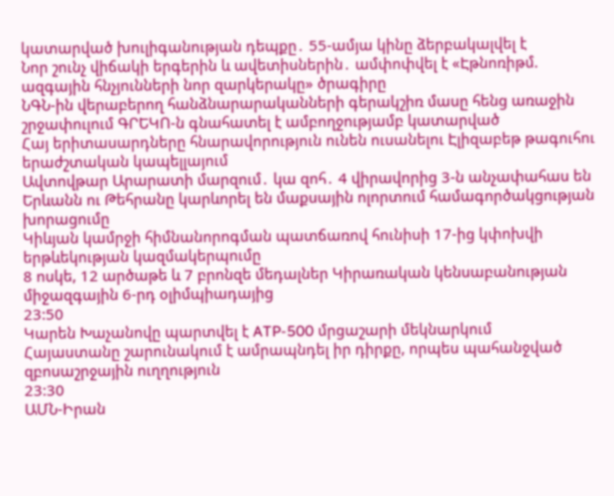կատարված խուլիգանության դեպքը․ 55-ամյա կինը ձերբակալվել է
Նոր շունչ վիճակի երգերին և ավետիսներին․ ամփոփվել է «Էթնոռիթմ. ազգային հնչյունների նոր զարկերակը» ծրագիրը
ՆԳՆ-ին վերաբերող հանձնարարականների գերակշիռ մասը հենց առաջին շրջափուլում ԳՐԵԿՈ-ն գնահատել է ամբողջությամբ կատարված
Հայ երիտասարդները հնարավորություն ունեն ուսանելու Էլիզաբեթ թագուհու երաժշտական կապելլայում
Ավտովթար Արարատի մարզում․ կա զոհ․ 4 վիրավորից 3-ն անչափահաս են
Երևանն ու Թեհրանը կարևորել են մաքսային ոլորտում համագործակցության խորացումը
Կիևյան կամրջի հիմնանորոգման պատճառով հունիսի 17-ից կփոխվի երթևեկության կազմակերպումը
8 ոսկե, 12 արծաթե և 7 բրոնզե մեդալներ Կիրառական կենսաբանության միջազգային 6-րդ օլիմպիադայից
23:50
Կարեն Խաչանովը պարտվել է ATP-500 մրցաշարի մեկնարկում
Հայաստանը շարունակում է ամրապնդել իր դիրքը, որպես պահանջված զբոսաշրջային ուղղություն
23:30
ԱՄՆ-Իրան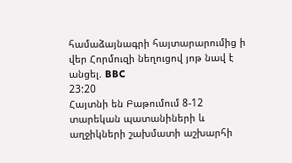համաձայնագրի հայտարարումից ի վեր Հորմուզի նեղուցով յոթ նավ է անցել. BBC
23:20
Հայտնի են Բաթումում 8-12 տարեկան պատանիների և աղջիկների շախմատի աշխարհի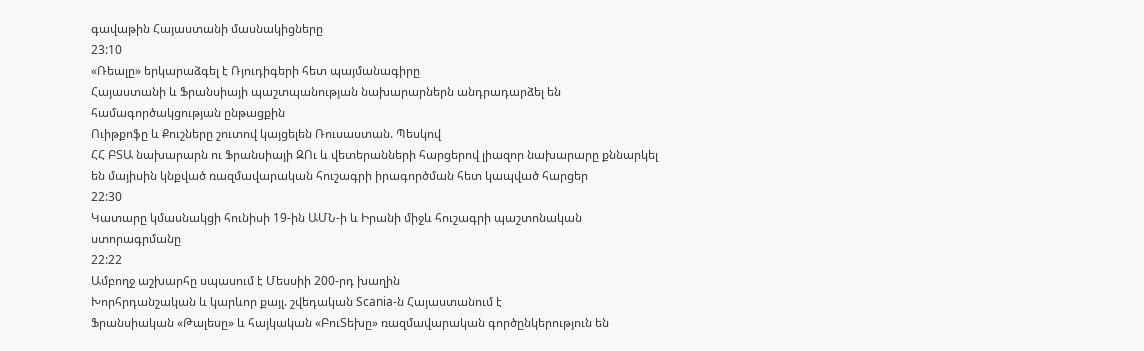գավաթին Հայաստանի մասնակիցները
23:10
«Ռեալը» երկարաձգել է Ռյուդիգերի հետ պայմանագիրը
Հայաստանի և Ֆրանսիայի պաշտպանության նախարարներն անդրադարձել են համագործակցության ընթացքին
Ուիթքոֆը և Քուշները շուտով կայցելեն Ռուսաստան. Պեսկով
ՀՀ ԲՏԱ նախարարն ու Ֆրանսիայի ԶՈւ և վետերանների հարցերով լիազոր նախարարը քննարկել են մայիսին կնքված ռազմավարական հուշագրի իրագործման հետ կապված հարցեր
22:30
Կատարը կմասնակցի հունիսի 19-ին ԱՄՆ-ի և Իրանի միջև հուշագրի պաշտոնական ստորագրմանը
22:22
Ամբողջ աշխարհը սպասում է Մեսսիի 200-րդ խաղին
Խորհրդանշական և կարևոր քայլ. շվեդական Scania-ն Հայաստանում է
Ֆրանսիական «Թալեսը» և հայկական «ԲուՏեխը» ռազմավարական գործընկերություն են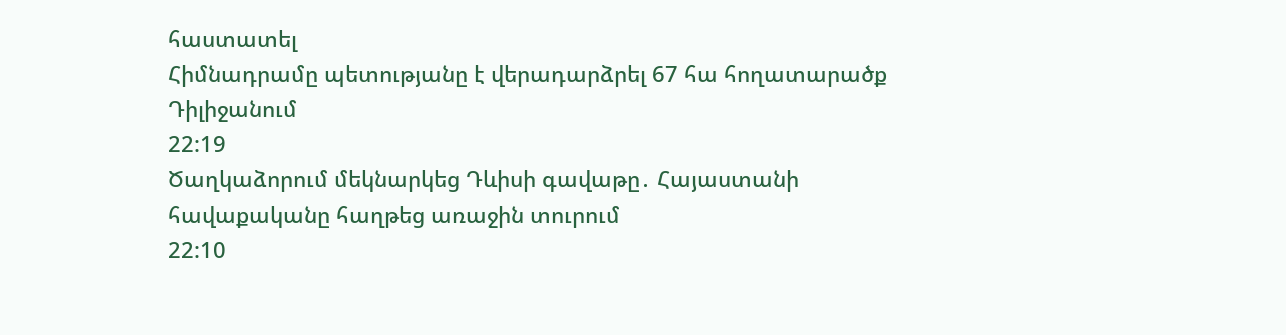հաստատել
Հիմնադրամը պետությանը է վերադարձրել 67 հա հողատարածք Դիլիջանում
22:19
Ծաղկաձորում մեկնարկեց Դևիսի գավաթը․ Հայաստանի հավաքականը հաղթեց առաջին տուրում
22:10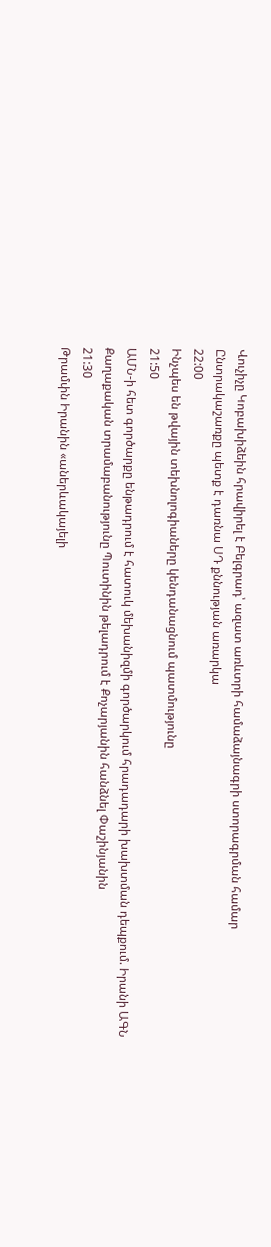Վուչիչը Կոբախիձեին հրավիրել է Բելգրադ՝ ազատ առևտրի համաձայնագրի ստորագրման համար
Ընտրակաշառքը պետք է դառնա ՍԴ քննության առարկա
22:00
Ինչպես են թվային տեխնոլոգիաները կենդանացնում պատմությունը
21:50
ԱՄՆ-ի հետ գործարքը ենթադրում է հատուկ մեխանիզմի գործարկում հրադադարի խախտման դեպքում. Իրանի ԱԳՆ
Քաղաքական տրամաբանությունը Պուտինին թելադրում է Քոչարյանին հանձնել Փաշինյանին
21:30
Թրամփն Իրանին «աներևակայելի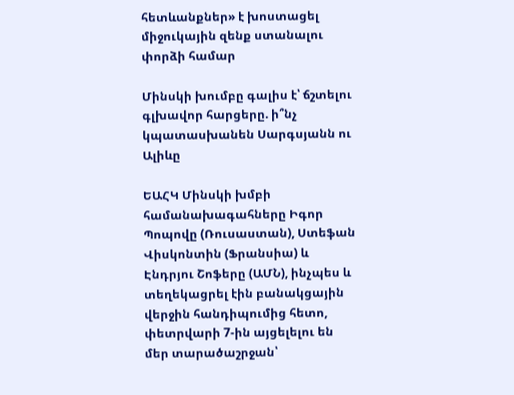հետևանքներ» է խոստացել միջուկային զենք ստանալու փորձի համար

Մինսկի խումբը գալիս է՝ ճշտելու գլխավոր հարցերը. ի՞նչ կպատասխանեն Սարգսյանն ու Ալիևը

ԵԱՀԿ Մինսկի խմբի համանախագահները Իգոր Պոպովը (Ռուսաստան), Ստեֆան Վիսկոնտին (Ֆրանսիա) և Էնդրյու Շոֆերը (ԱՄՆ), ինչպես և տեղեկացրել էին բանակցային վերջին հանդիպումից հետո, փետրվարի 7-ին այցելելու են մեր տարածաշրջան՝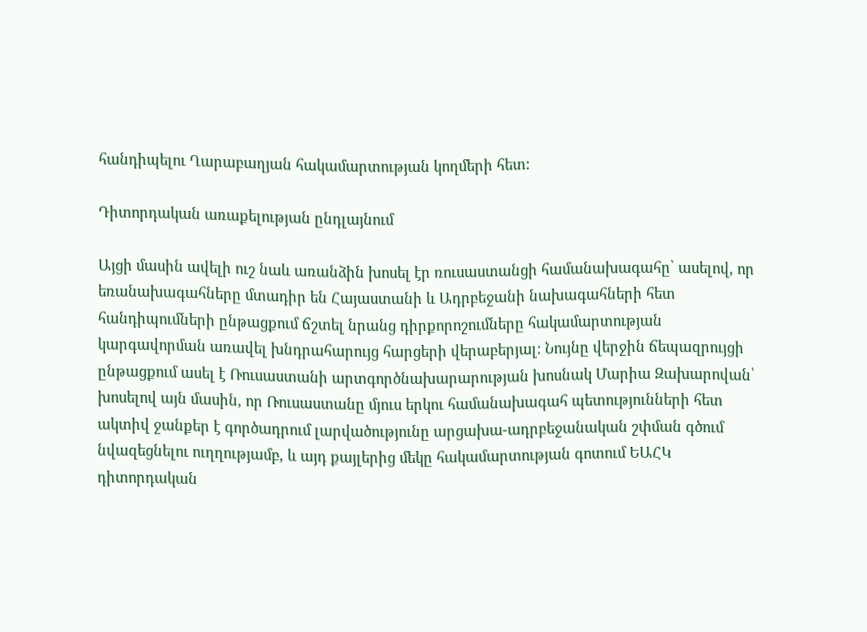հանդիպելու Ղարաբաղյան հակամարտության կողմերի հետ:

Դիտորդական առաքելության ընդլայնում

Այցի մասին ավելի ուշ նաև առանձին խոսել էր ռուսաստանցի համանախագահը՝ ասելով, որ եռանախագահները մտադիր են Հայաստանի և Ադրբեջանի նախագահների հետ հանդիպումների ընթացքում ճշտել նրանց դիրքորոշումները հակամարտության կարգավորման առավել խնդրահարույց հարցերի վերաբերյալ: Նույնը վերջին ճեպազրույցի ընթացքում ասել է Ռուսաստանի արտգործնախարարության խոսնակ Մարիա Զախարովան՝ խոսելով այն մասին, որ Ռուսաստանը մյուս երկու համանախագահ պետությունների հետ ակտիվ ջանքեր է գործադրում լարվածությունը արցախա-ադրբեջանական շփման գծում նվազեցնելու ուղղությամբ, և այդ քայլերից մեկը հակամարտության գոտում ԵԱՀԿ դիտորդական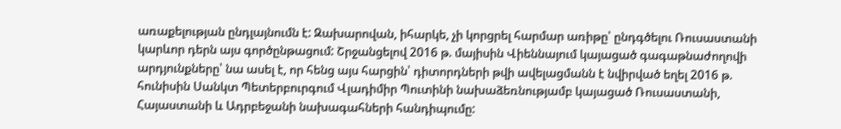առաքելության ընդլայնումն է: Զախարովան, իհարկե, չի կորցրել հարմար առիթը՝ ընդգծելու Ռուսաստանի կարևոր դերն այս գործընթացում: Շրջանցելով 2016 թ. մայիսին Վիեննայում կայացած գագաթնաժողովի արդյունքները՝ նա ասել է, որ հենց այս հարցին՝ դիտորդների թվի ավելացմանն է նվիրված եղել 2016 թ. հունիսին Սանկտ Պետերբուրգում Վլադիմիր Պուտինի նախաձեռնությամբ կայացած Ռուսաստանի, Հայաստանի և Ադրբեջանի նախագահների հանդիպումը: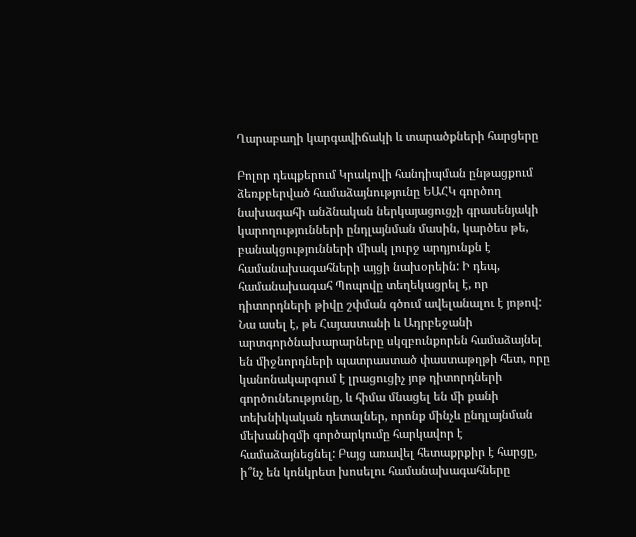Ղարաբաղի կարգավիճակի և տարածքների հարցերը

Բոլոր դեպքերում Կրակովի հանդիպման ընթացքում ձեռքբերված համաձայնությունը ԵԱՀԿ գործող նախագահի անձնական ներկայացուցչի գրասենյակի կարողությունների ընդլայնման մասին, կարծես թե, բանակցությունների միակ լուրջ արդյունքն է համանախագահների այցի նախօրեին: Ի դեպ, համանախագահ Պոպովը տեղեկացրել է, որ դիտորդների թիվը շփման գծում ավելանալու է յոթով: Նա ասել է, թե Հայաստանի և Ադրբեջանի արտգործնախարարները սկզբունքորեն համաձայնել են միջնորդների պատրաստած փաստաթղթի հետ, որը կանոնակարգում է լրացուցիչ յոթ դիտորդների գործունեությունը, և հիմա մնացել են մի քանի տեխնիկական դետալներ, որոնք մինչև ընդլայնման մեխանիզմի գործարկումը հարկավոր է համաձայնեցնել: Բայց առավել հետաքրքիր է հարցը, ի՞նչ են կոնկրետ խոսելու համանախագահները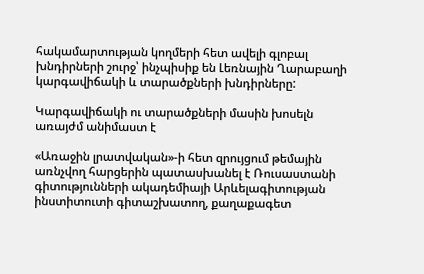հակամարտության կողմերի հետ ավելի գլոբալ խնդիրների շուրջ՝ ինչպիսիք են Լեռնային Ղարաբաղի կարգավիճակի և տարածքների խնդիրները:

Կարգավիճակի ու տարածքների մասին խոսելն առայժմ անիմաստ է

«Առաջին լրատվական»-ի հետ զրույցում թեմային առնչվող հարցերին պատասխանել է Ռուսաստանի գիտությունների ակադեմիայի Արևելագիտության ինստիտուտի գիտաշխատող, քաղաքագետ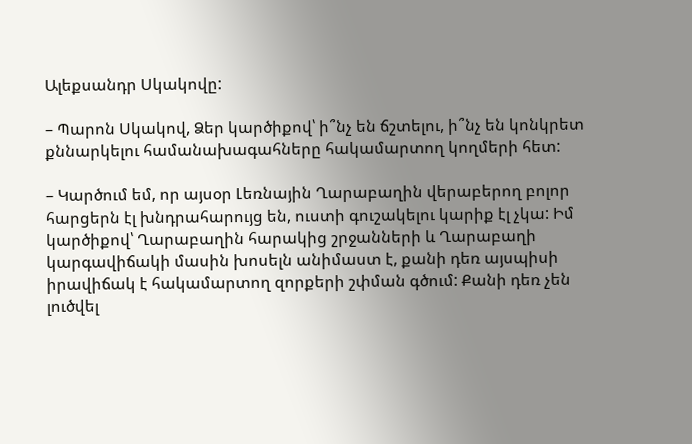Ալեքսանդր Սկակովը:

– Պարոն Սկակով, Ձեր կարծիքով՝ ի՞նչ են ճշտելու, ի՞նչ են կոնկրետ քննարկելու համանախագահները հակամարտող կողմերի հետ:

– Կարծում եմ, որ այսօր Լեռնային Ղարաբաղին վերաբերող բոլոր հարցերն էլ խնդրահարույց են, ուստի գուշակելու կարիք էլ չկա: Իմ կարծիքով՝ Ղարաբաղին հարակից շրջանների և Ղարաբաղի կարգավիճակի մասին խոսելն անիմաստ է, քանի դեռ այսպիսի իրավիճակ է հակամարտող զորքերի շփման գծում: Քանի դեռ չեն լուծվել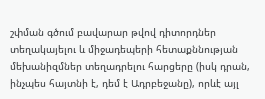շփման գծում բավարար թվով դիտորդներ տեղակայելու և միջադեպերի հետաքննության մեխանիզմներ տեղադրելու հարցերը (իսկ դրան, ինչպես հայտնի է, դեմ է Ադրբեջանը), որևէ այլ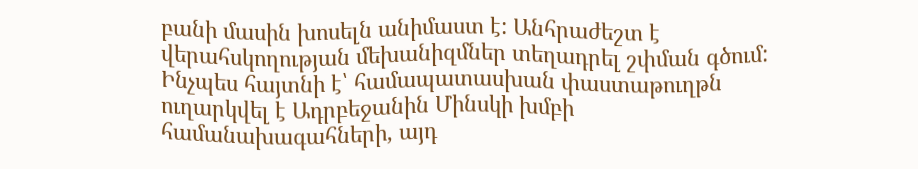բանի մասին խոսելն անիմաստ է: Անհրաժեշտ է վերահսկողության մեխանիզմներ տեղադրել շփման գծում: Ինչպես հայտնի է՝ համապատասխան փաստաթուղթն ուղարկվել է Ադրբեջանին Մինսկի խմբի համանախագահների, այդ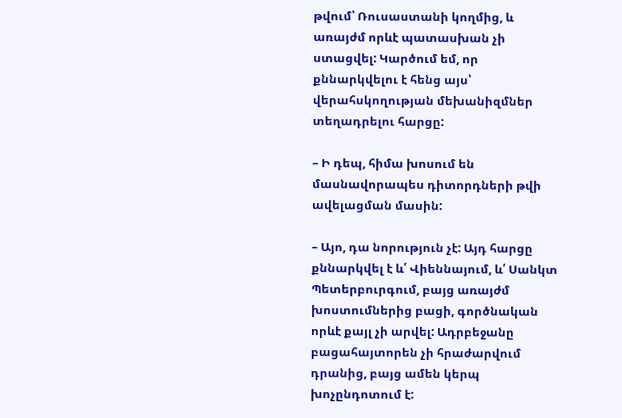թվում՝ Ռուսաստանի կողմից, և առայժմ որևէ պատասխան չի ստացվել: Կարծում եմ, որ քննարկվելու է հենց այս՝ վերահսկողության մեխանիզմներ տեղադրելու հարցը:

– Ի դեպ, հիմա խոսում են մասնավորապես դիտորդների թվի ավելացման մասին:

– Այո, դա նորություն չէ: Այդ հարցը քննարկվել է և՛ Վիեննայում, և՛ Սանկտ Պետերբուրգում, բայց առայժմ խոստումներից բացի, գործնական որևէ քայլ չի արվել: Ադրբեջանը բացահայտորեն չի հրաժարվում դրանից, բայց ամեն կերպ խոչընդոտում է: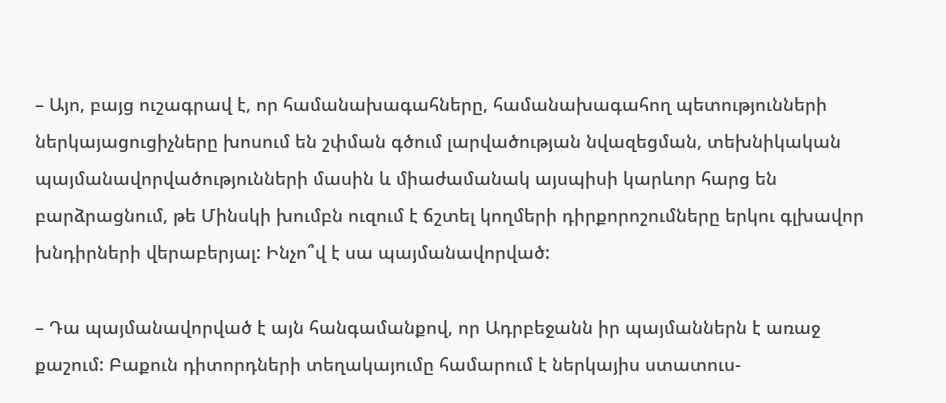– Այո, բայց ուշագրավ է, որ համանախագահները, համանախագահող պետությունների ներկայացուցիչները խոսում են շփման գծում լարվածության նվազեցման, տեխնիկական պայմանավորվածությունների մասին և միաժամանակ այսպիսի կարևոր հարց են բարձրացնում, թե Մինսկի խումբն ուզում է ճշտել կողմերի դիրքորոշումները երկու գլխավոր խնդիրների վերաբերյալ: Ինչո՞վ է սա պայմանավորված:

– Դա պայմանավորված է այն հանգամանքով, որ Ադրբեջանն իր պայմաններն է առաջ քաշում: Բաքուն դիտորդների տեղակայումը համարում է ներկայիս ստատուս-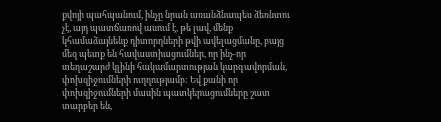քվոյի պահպանում, ինչը նրան առանձնապես ձեռնտու չէ, այդ պատճառով ասում է, թե լավ, մենք կհամաձայնենք դիտորդների թվի ավելացմանը, բայց մեզ պետք են հավաստիացումներ, որ ինչ-որ տեղաշարժ կլինի հակամարտության կարգավորման, փոխզիջումների ուղղությամբ: Եվ քանի որ փոխզիջումների մասին պատկերացումները շատ տարբեր են,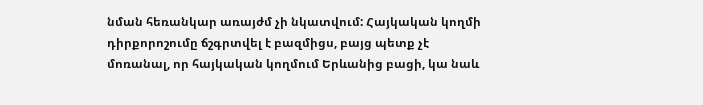նման հեռանկար առայժմ չի նկատվում: Հայկական կողմի դիրքորոշումը ճշգրտվել է բազմիցս, բայց պետք չէ մոռանալ, որ հայկական կողմում Երևանից բացի, կա նաև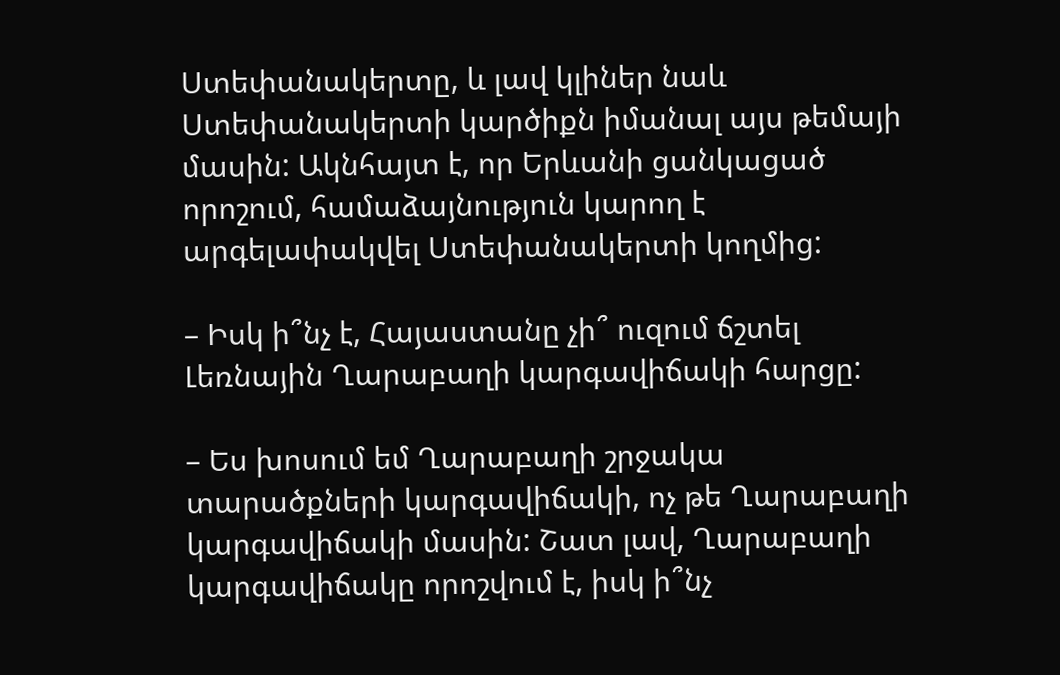Ստեփանակերտը, և լավ կլիներ նաև Ստեփանակերտի կարծիքն իմանալ այս թեմայի մասին: Ակնհայտ է, որ Երևանի ցանկացած որոշում, համաձայնություն կարող է արգելափակվել Ստեփանակերտի կողմից:

– Իսկ ի՞նչ է, Հայաստանը չի՞ ուզում ճշտել Լեռնային Ղարաբաղի կարգավիճակի հարցը:

– Ես խոսում եմ Ղարաբաղի շրջակա տարածքների կարգավիճակի, ոչ թե Ղարաբաղի կարգավիճակի մասին: Շատ լավ, Ղարաբաղի կարգավիճակը որոշվում է, իսկ ի՞նչ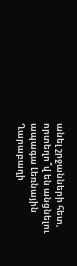անել շրջանների հետ, որտեղո՞վ են անցնելու ապագա Լեռնային Ղարաբաղի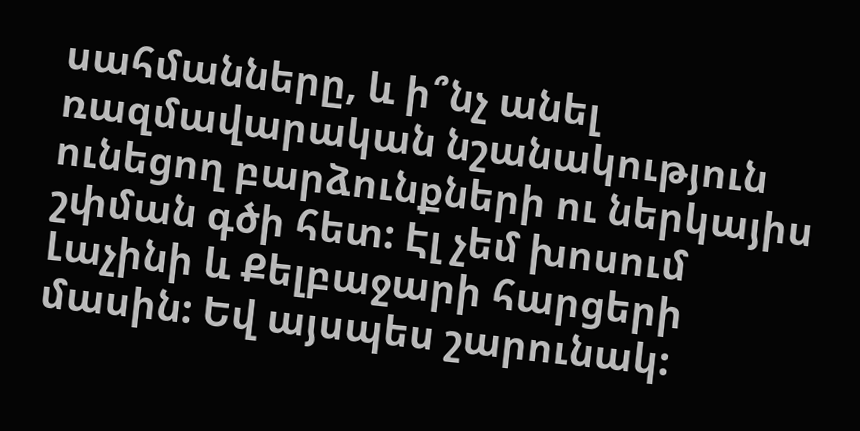սահմանները, և ի՞նչ անել ռազմավարական նշանակություն ունեցող բարձունքների ու ներկայիս շփման գծի հետ: Էլ չեմ խոսում Լաչինի և Քելբաջարի հարցերի մասին: Եվ այսպես շարունակ: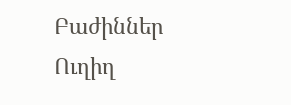Բաժիններ
Ուղիղ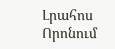Լրահոս
Որոնում